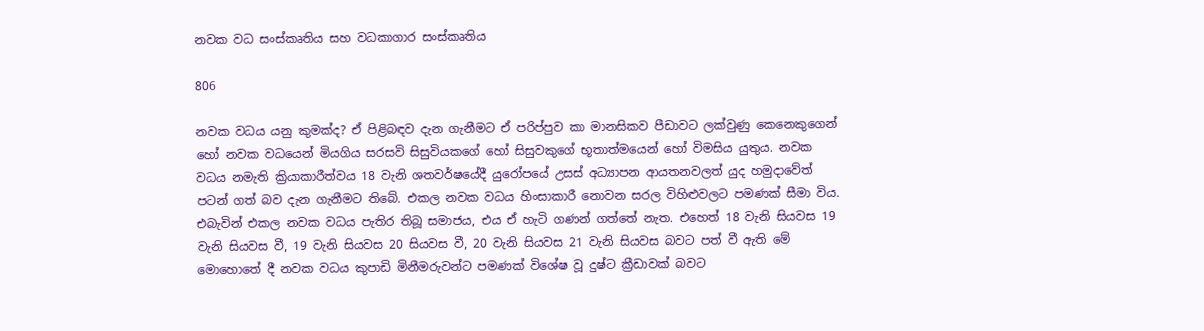නවක වධ සංස්කෘතිය සහ වධකාගාර සංස්කෘතිය

806

නවක වධය යනු කුමක්ද? ඒ පිළිබඳව දැන ගැනීමට ඒ පරිප්පුව කා මානසිකව පීඩාවට ලක්වුණු කෙනෙකුගෙන් හෝ නවක වධයෙන් මියගිය සරසවි සිසුවියකගේ හෝ සිසුවකුගේ භූතාත්මයෙන් හෝ විමසිය යුතුය. නවක වධය නමැති ක්‍රියාකාරීත්වය 18 වැනි ශතවර්ෂයේදී යුරෝපයේ උසස් අධ්‍යාපන ආයතනවලත් යුද හමුදාවේත් පටන් ගත් බව දැන ගැනීමට තිබේ. එකල නවක වධය හිංසාකාරී නොවන සරල විහිළුවලට පමණක් සීමා විය. එබැවින් එකල නවක වධය පැතිර තිබූ සමාජය, එය ඒ හැටි ගණන් ගත්තේ නැත. එහෙත් 18 වැනි සියවස 19 වැනි සියවස වී, 19 වැනි සියවස 20 සියවස වී, 20 වැනි සියවස 21 වැනි සියවස බවට පත් වී ඇති මේ මොහොතේ දී නවක වධය කුපාඩි මිනීමරුවන්ට පමණක් විශේෂ වූ දුෂ්ට ක්‍රීඩාවක් බවට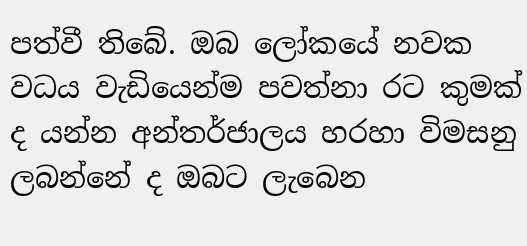පත්වී තිබේ. ඔබ ලෝකයේ නවක වධය වැඩියෙන්ම පවත්නා රට කුමක් ද යන්න අන්තර්ජාලය හරහා විමසනු ලබන්නේ ද ඔබට ලැබෙන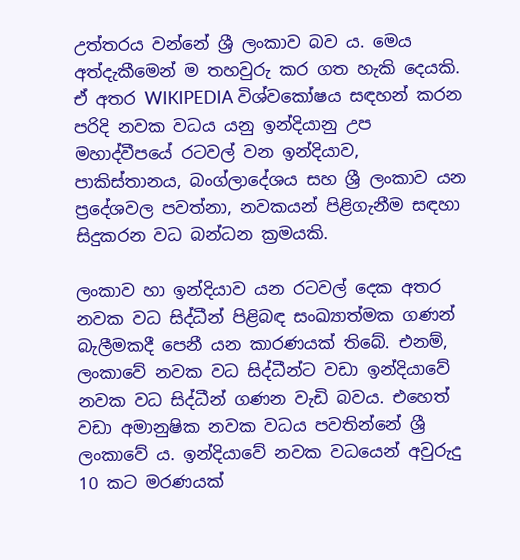උත්තරය වන්නේ ශ්‍රී ලංකාව බව ය. මෙය අත්දැකීමෙන් ම තහවුරු කර ගත හැකි දෙයකි. ඒ අතර WIKIPEDIA විශ්වකෝෂය සඳහන් කරන පරිදි නවක වධය යනු ඉන්දියානු උප මහාද්වීපයේ රටවල් වන ඉන්දියාව, පාකිස්තානය, බංග්ලාදේශය සහ ශ්‍රී ලංකාව යන ප්‍රදේශවල පවත්නා, නවකයන් පිළිගැනීම සඳහා සිදුකරන වධ බන්ධන ක්‍රමයකි.

ලංකාව හා ඉන්දියාව යන රටවල් දෙක අතර නවක වධ සිද්ධීන් පිළිබඳ සංඛ්‍යාත්මක ගණන් බැලීමකදී පෙනී යන කාරණයක් තිබේ. එනම්, ලංකාවේ නවක වධ සිද්ධීන්ට වඩා ඉන්දියාවේ නවක වධ සිද්ධීන් ගණන වැඩි බවය. එහෙත් වඩා අමානුෂික නවක වධය පවතින්නේ ශ්‍රී ලංකාවේ ය. ඉන්දියාවේ නවක වධයෙන් අවුරුදු 10 කට මරණයක්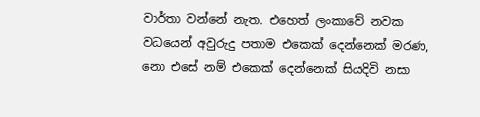වාර්තා වන්නේ නැත. එහෙත් ලංකාවේ නවක වධයෙන් අවුරුදු පතාම එකෙක් දෙන්නෙක් මරණ, නො එසේ නම් එකෙක් දෙන්නෙක් සියදිවි නසා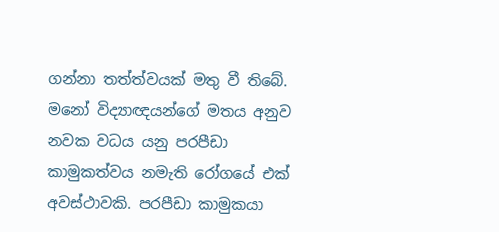ගන්නා තත්ත්වයක් මතු වී තිබේ. මනෝ විද්‍යාඥයන්ගේ මතය අනුව නවක වධය යනු පරපීඩා කාමුකත්වය නමැති රෝගයේ එක් අවස්ථාවකි. පරපීඩා කාමුකයා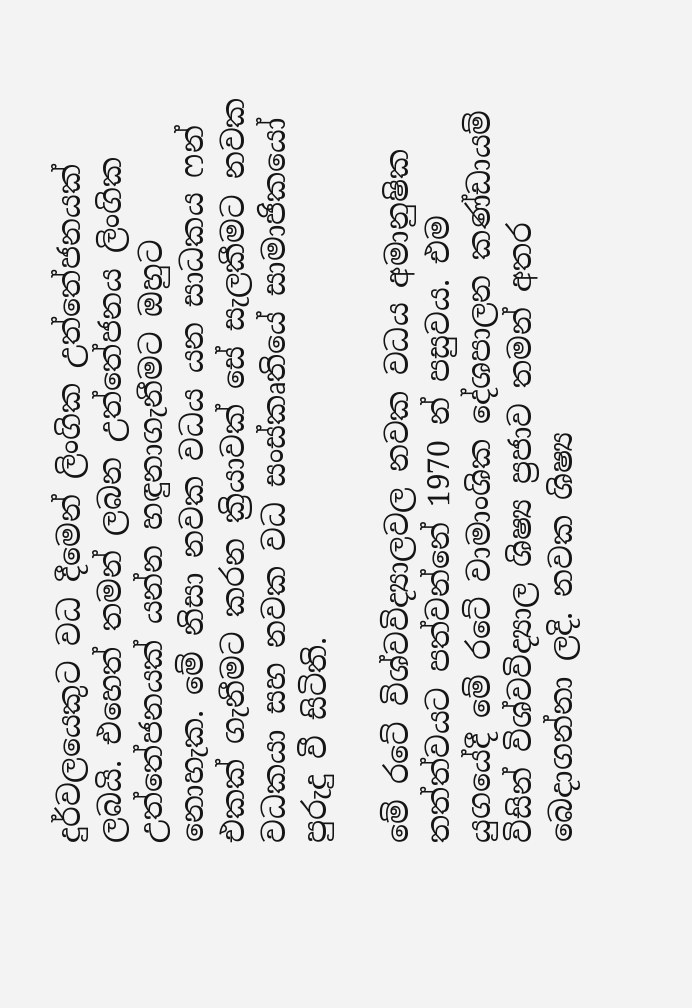දුර්වලයෙකුට වධ දීමෙන් ලිංගික උත්තේජනයක් ලබයි. එහෙත් තමන් ලබන උත්තේජනය ලිංගික උත්තේජනයක් යන්න හඳුනාගැනීමට ඔහුට නොහැක. මේ නිසා නවක වධය යන සාධකය ෆන් එකක් ගැනීමට කරන ක්‍රියාවක් සේ සැලකීමට නවක වධකයා සහ නවක වධ සංස්කෘතියේ සාමාජිකයෝ පුරුදු වී සිටිති.

මේ රටේ විශ්වවිද්‍යාලවල නවක වධය අමානුෂික තත්ත්වයට පත්වන්නේ 1970 න් පසුවය. එම යුගයේදී මේ රටේ වාමාංශික දේශපාලන කණ්ඩායම් විසින් විශ්වවිද්‍යාල ශිෂ්‍ය ප්‍රජාව තමන් අතර බෙදාගන්නා ලදි. නවක ශිෂ්‍ය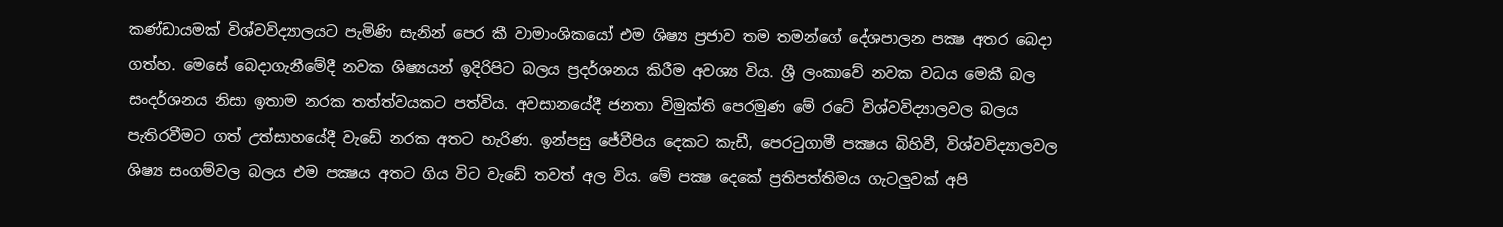කණ්ඩායමක් විශ්වවිද්‍යාලයට පැමිණි සැනින් පෙර කී වාමාංශිකයෝ එම ශිෂ්‍ය ප්‍රජාව තම තමන්ගේ දේශපාලන පක්‍ෂ අතර බෙදා ගත්හ. මෙසේ බෙදාගැනීමේදී නවක ශිෂ්‍යයන් ඉදිරිපිට බලය ප්‍රදර්ශනය කිරීම අවශ්‍ය විය. ශ්‍රී ලංකාවේ නවක වධය මෙකී බල සංදර්ශනය නිසා ඉතාම නරක තත්ත්වයකට පත්විය. අවසානයේදී ජනතා විමුක්ති පෙරමුණ මේ රටේ විශ්වවිද්‍යාලවල බලය පැතිරවීමට ගත් උත්සාහයේදී වැඩේ නරක අතට හැරිණ. ඉන්පසු ජේවීපිය දෙකට කැඩී, පෙරටුගාමී පක්‍ෂය බිහිවී, විශ්වවිද්‍යාලවල ශිෂ්‍ය සංගම්වල බලය එම පක්‍ෂය අතට ගිය විට වැඩේ තවත් අල විය. මේ පක්‍ෂ දෙකේ ප්‍රතිපත්තිමය ගැටලුවක් අපි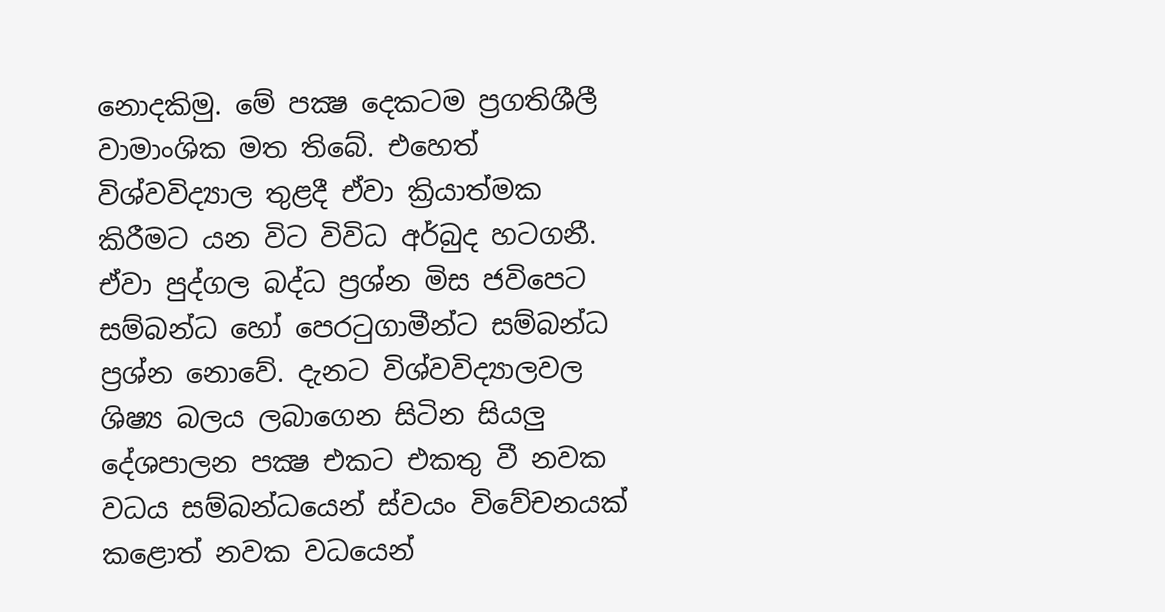නොදකිමු. මේ පක්‍ෂ දෙකටම ප්‍රගතිශීලී වාමාංශික මත තිබේ. එහෙත් විශ්වවිද්‍යාල තුළදී ඒවා ක්‍රියාත්මක කිරීමට යන විට විවිධ අර්බුද හටගනී. ඒවා පුද්ගල බද්ධ ප්‍රශ්න මිස ජවිපෙට සම්බන්ධ හෝ පෙරටුගාමීන්ට සම්බන්ධ ප්‍රශ්න නොවේ. දැනට විශ්වවිද්‍යාලවල ශිෂ්‍ය බලය ලබාගෙන සිටින සියලු දේශපාලන පක්‍ෂ එකට එකතු වී නවක වධය සම්බන්ධයෙන් ස්වයං විවේචනයක් කළොත් නවක වධයෙන්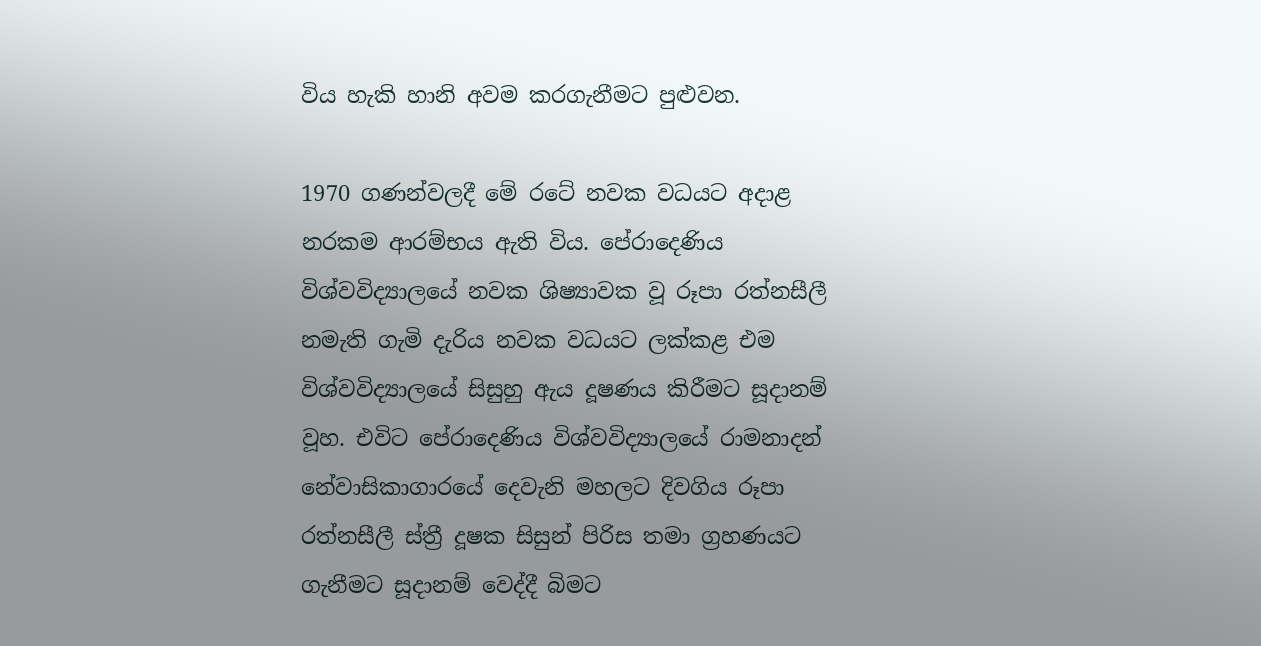විය හැකි හානි අවම කරගැනීමට පුළුවන.

1970 ගණන්වලදී මේ රටේ නවක වධයට අදාළ නරකම ආරම්භය ඇති විය. පේරාදෙණිය විශ්වවිද්‍යාලයේ නවක ශිෂ්‍යාවක වූ රූපා රත්නසීලී නමැති ගැමි දැරිය නවක වධයට ලක්කළ එම විශ්වවිද්‍යාලයේ සිසුහු ඇය දූෂණය කිරීමට සූදානම් වූහ. එවිට පේරාදෙණිය විශ්වවිද්‍යාලයේ රාමනාදන් නේවාසිකාගාරයේ දෙවැනි මහලට දිවගිය රූපා රත්නසීලී ස්ත්‍රී දූෂක සිසුන් පිරිස තමා ග්‍රහණයට ගැනීමට සූදානම් වෙද්දී බිමට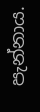පැන්නාය.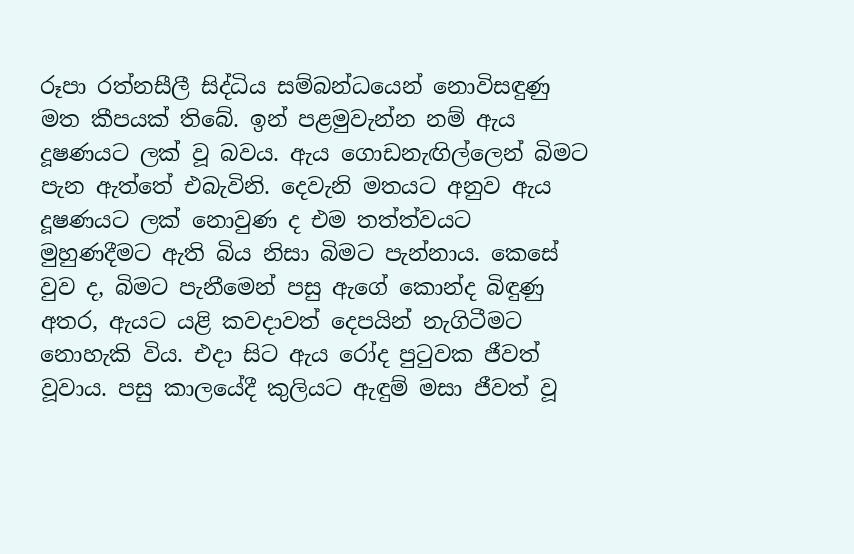රූපා රත්නසීලී සිද්ධිය සම්බන්ධයෙන් නොවිසඳුණු මත කීපයක් තිබේ. ඉන් පළමුවැන්න නම් ඇය දූෂණයට ලක් වූ බවය. ඇය ගොඩනැඟිල්ලෙන් බිමට පැන ඇත්තේ එබැවිනි. දෙවැනි මතයට අනුව ඇය දූෂණයට ලක් නොවුණ ද එම තත්ත්වයට මුහුණදීමට ඇති බිය නිසා බිමට පැන්නාය. කෙසේ වුව ද, බිමට පැනීමෙන් පසු ඇගේ කොන්ද බිඳුණු අතර, ඇයට යළි කවදාවත් දෙපයින් නැගිටීමට නොහැකි විය. එදා සිට ඇය රෝද පුටුවක ජීවත් වූවාය. පසු කාලයේදී කුලියට ඇඳුම් මසා ජීවත් වූ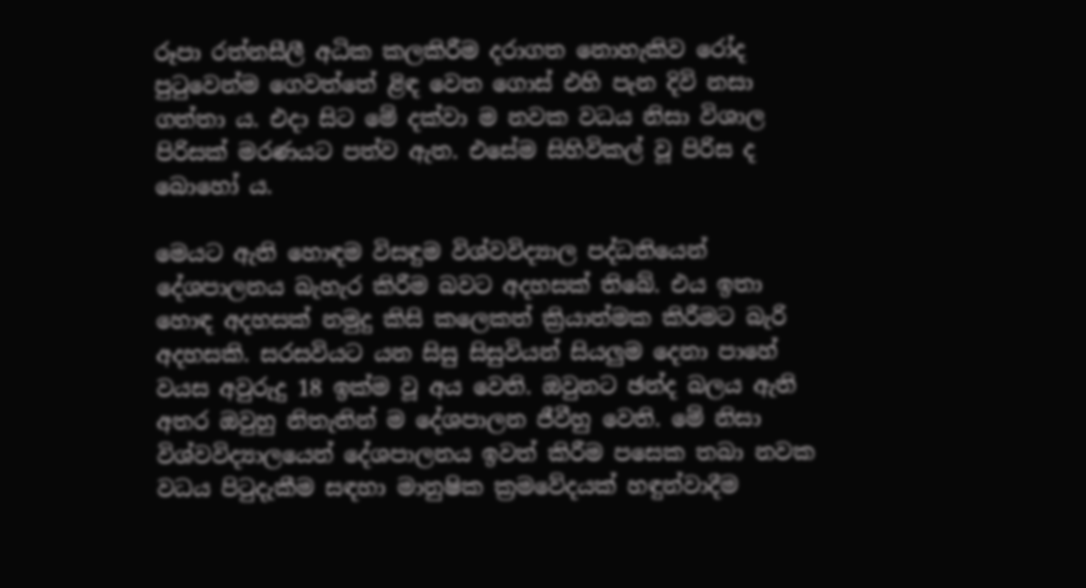රූපා රත්නසීලී අධික කලකිරීම දරාගත නොහැකිව රෝද පුටුවෙන්ම ගෙවත්තේ ළිඳ වෙත ගොස් එහි පැන දිවි නසා ගත්තා ය. එදා සිට මේ දක්වා ම නවක වධය නිසා විශාල පිරිසක් මරණයට පත්ව ඇත. එසේම සිහිවිකල් වූ පිරිස ද බොහෝ ය.

මෙයට ඇති හොඳම විසඳුම විශ්වවිද්‍යාල පද්ධතියෙන් දේශපාලනය බැහැර කිරීම බවට අදහසක් තිබේ. එය ඉතා හොඳ අදහසක් නමුදු කිසි කලෙකත් ක්‍රියාත්මක කිරීමට බැරි අදහසකි. සරසවියට යන සිසු සිසුවියන් සියලුම දෙනා පාහේ වයස අවුරුදු 18 ඉක්ම වූ අය වෙති. ඔවුනට ඡන්ද බලය ඇති අතර ඔවුහු නිතැතින් ම දේශපාලන ජීවීහු වෙති. මේ නිසා විශ්වවිද්‍යාලයෙන් දේශපාලනය ඉවත් කිරීම පසෙක තබා නවක වධය පිටුදැකීම සඳහා මානුෂික ක්‍රමවේදයක් හඳුන්වාදීම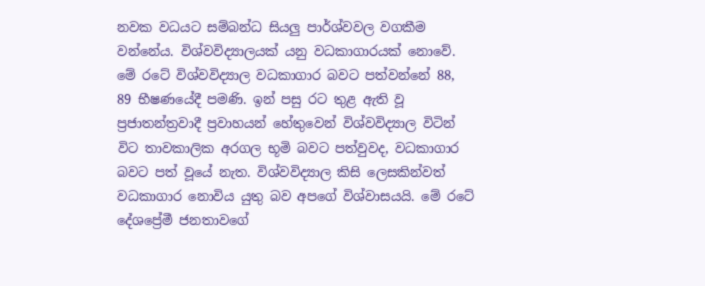නවක වධයට සම්බන්ධ සියලු පාර්ශ්වවල වගකීම වන්නේය. විශ්වවිද්‍යාලයක් යනු වධකාගාරයක් නොවේ. මේ රටේ විශ්වවිද්‍යාල වධකාගාර බවට පත්වන්නේ 88, 89 භීෂණයේදී පමණි. ඉන් පසු රට තුළ ඇති වූ ප්‍රජාතන්ත්‍රවාදී ප්‍රවාහයන් හේතුවෙන් විශ්වවිද්‍යාල විටින් විට තාවකාලික අරගල භූමි බවට පත්වුවද, වධකාගාර බවට පත් වූයේ නැත. විශ්වවිද්‍යාල කිසි ලෙසකින්වත් වධකාගාර නොවිය යුතු බව අපගේ විශ්වාසයයි. මේ රටේ දේශප්‍රේමී ජනතාවගේ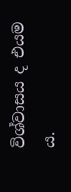විශ්වාසය ද එයම ය.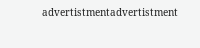advertistmentadvertistment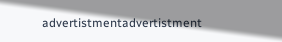advertistmentadvertistment